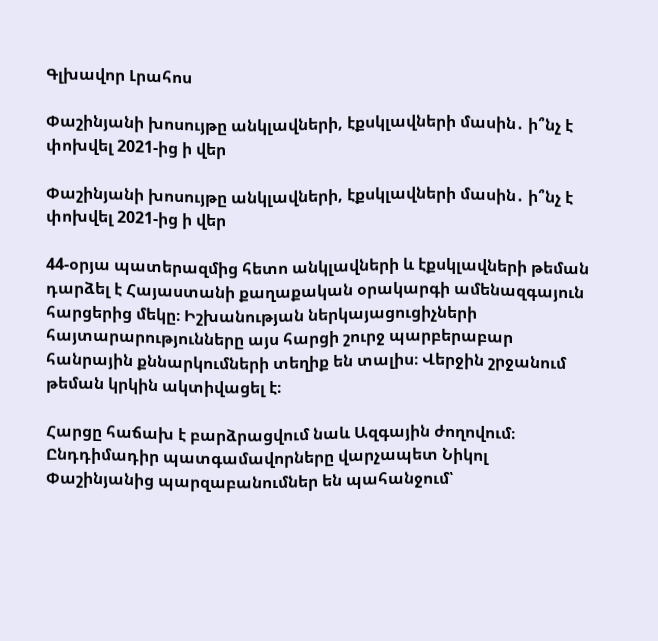Գլխավոր Լրահոս

Փաշինյանի խոսույթը անկլավների, էքսկլավների մասին․ ի՞նչ է փոխվել 2021-ից ի վեր

Փաշինյանի խոսույթը անկլավների, էքսկլավների մասին․ ի՞նչ է փոխվել 2021-ից ի վեր

44-օրյա պատերազմից հետո անկլավների և էքսկլավների թեման դարձել է Հայաստանի քաղաքական օրակարգի ամենազգայուն հարցերից մեկը։ Իշխանության ներկայացուցիչների հայտարարությունները այս հարցի շուրջ պարբերաբար հանրային քննարկումների տեղիք են տալիս։ Վերջին շրջանում թեման կրկին ակտիվացել է։

Հարցը հաճախ է բարձրացվում նաև Ազգային ժողովում։ Ընդդիմադիր պատգամավորները վարչապետ Նիկոլ Փաշինյանից պարզաբանումներ են պահանջում՝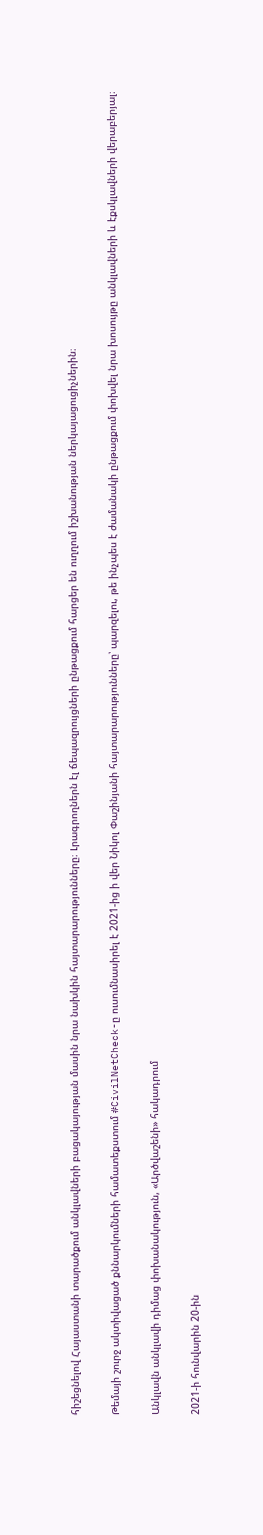հիշեցնելով Հայաստանի տարածքում անկլավների բացակայության մասին նրա նախկին հայտարարությունները։ Լրագրողներն էլ ճեպազրույցների ընթացքում հարցեր են ուղղում իշխանության ներկայացուցիչներին։

Թեմայի շուրջ ակտիվացած քննարկումների համատեքստում #CivilNetCheck-ը ուսումնասիրել է 2021-ից ի վեր Նիկոլ Փաշինյանի հայտարարությունները՝ պարզելու, թե ինչպես է ժամանակի ընթացքում փոխվել նրա խոսույթը անկլավների և էքսկլավների վերաբերյալ։

Անկլավն անկլավի դիմաց փոխանակություն, «Արծվաշենի» հակադրում

2021-ի հունվարին 20-ին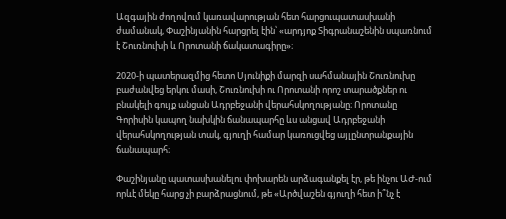Ազգային ժողովում կառավարության հետ հարցուպատասխանի ժամանակ, Փաշինյանին հարցրել էին՝ «արդյոք Տիգրանաշենին սպառնում է Շուռնուխի և Որոտանի ճակատագիրը»։

2020-ի պատերազմից հետո Սյունիքի մարզի սահմանային Շուռնուխը բաժանվեց երկու մասի, Շուռնուխի ու Որոտանի որոշ տարածքներ ու բնակելի գույք անցան Ադրբեջանի վերահսկողությանը։ Որոտանը Գորիսին կապող նախկին ճանապարհը ևս անցավ Ադրբեջանի վերահսկողության տակ, գյուղի համար կառուցվեց այլընտրանքային ճանապարհ։

Փաշինյանը պատասխանելու փոխարեն արձագանքել էր, թե ինչու ԱԺ-ում որևէ մեկը հարց չի բարձրացնում, թե «Արծվաշեն գյուղի հետ ի՞նչ է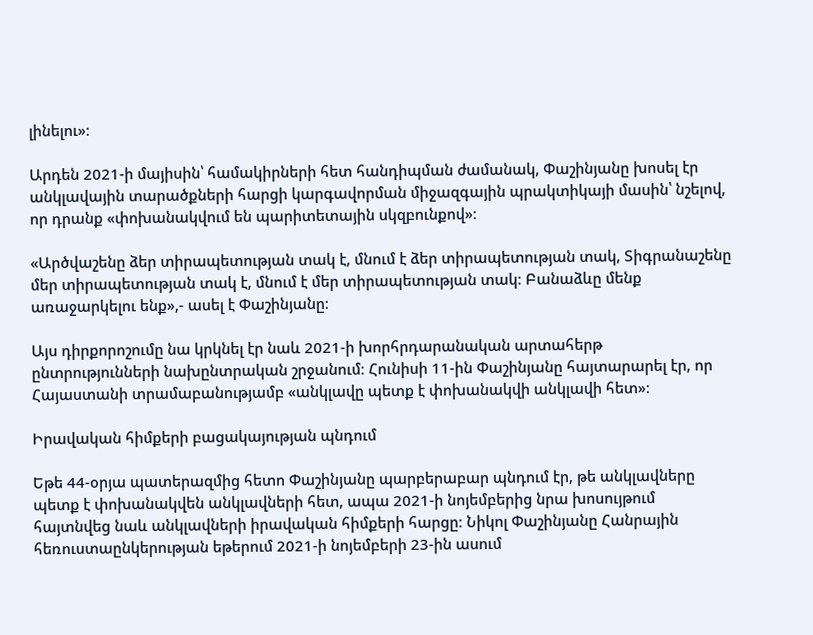լինելու»։

Արդեն 2021-ի մայիսին՝ համակիրների հետ հանդիպման ժամանակ, Փաշինյանը խոսել էր անկլավային տարածքների հարցի կարգավորման միջազգային պրակտիկայի մասին՝ նշելով, որ դրանք «փոխանակվում են պարիտետային սկզբունքով»։

«Արծվաշենը ձեր տիրապետության տակ է, մնում է ձեր տիրապետության տակ, Տիգրանաշենը մեր տիրապետության տակ է, մնում է մեր տիրապետության տակ։ Բանաձևը մենք առաջարկելու ենք»,- ասել է Փաշինյանը։

Այս դիրքորոշումը նա կրկնել էր նաև 2021-ի խորհրդարանական արտահերթ ընտրությունների նախընտրական շրջանում։ Հունիսի 11-ին Փաշինյանը հայտարարել էր, որ Հայաստանի տրամաբանությամբ «անկլավը պետք է փոխանակվի անկլավի հետ»։

Իրավական հիմքերի բացակայության պնդում

Եթե 44-օրյա պատերազմից հետո Փաշինյանը պարբերաբար պնդում էր, թե անկլավները պետք է փոխանակվեն անկլավների հետ, ապա 2021-ի նոյեմբերից նրա խոսույթում հայտնվեց նաև անկլավների իրավական հիմքերի հարցը։ Նիկոլ Փաշինյանը Հանրային հեռուստաընկերության եթերում 2021-ի նոյեմբերի 23-ին ասում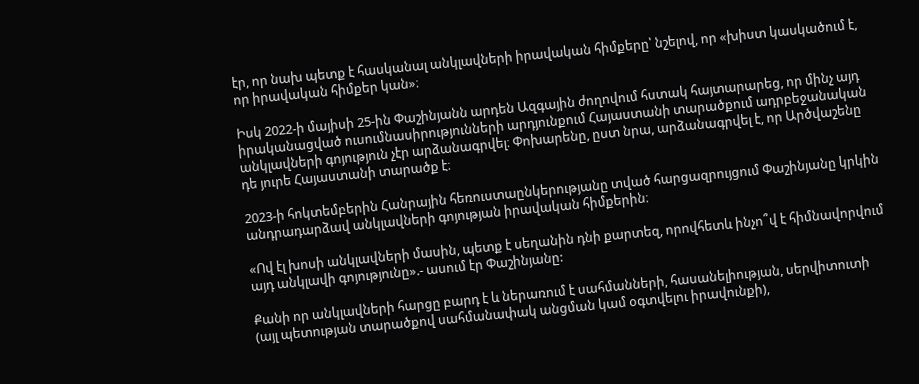էր, որ նախ պետք է հասկանալ անկլավների իրավական հիմքերը՝ նշելով, որ «խիստ կասկածում է, որ իրավական հիմքեր կան»։

Իսկ 2022-ի մայիսի 25-ին Փաշինյանն արդեն Ազգային ժողովում հստակ հայտարարեց, որ մինչ այդ իրականացված ուսումնասիրությունների արդյունքում Հայաստանի տարածքում ադրբեջանական անկլավների գոյություն չէր արձանագրվել։ Փոխարենը, ըստ նրա, արձանագրվել է, որ Արծվաշենը դե յուրե Հայաստանի տարածք է։

2023-ի հոկտեմբերին Հանրային հեռուստաընկերությանը տված հարցազրույցում Փաշինյանը կրկին անդրադարձավ անկլավների գոյության իրավական հիմքերին։

«Ով էլ խոսի անկլավների մասին, պետք է սեղանին դնի քարտեզ, որովհետև ինչո՞վ է հիմնավորվում այդ անկլավի գոյությունը».- ասում էր Փաշինյանը:

Քանի որ անկլավների հարցը բարդ է և ներառում է սահմանների, հասանելիության, սերվիտուտի (այլ պետության տարածքով սահմանափակ անցման կամ օգտվելու իրավունքի),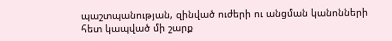պաշտպանության, զինված ուժերի ու անցման կանոնների հետ կապված մի շարք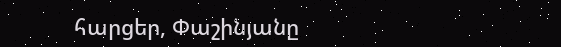հարցեր, Փաշինյանը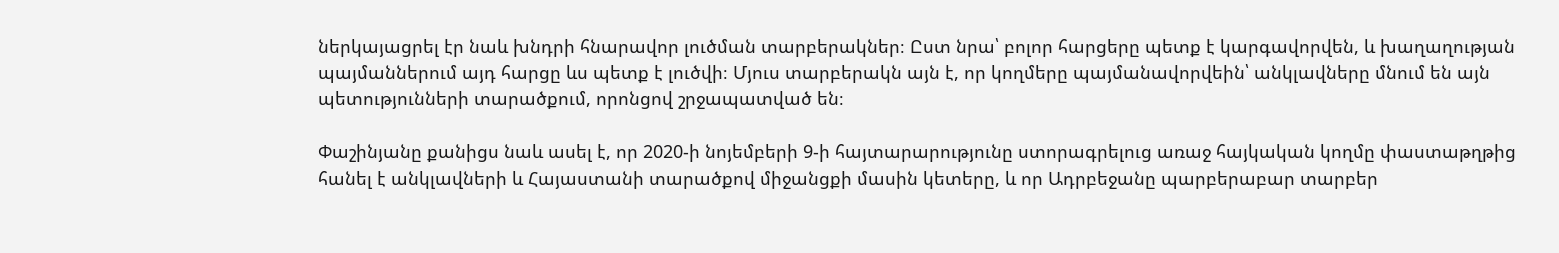ներկայացրել էր նաև խնդրի հնարավոր լուծման տարբերակներ։ Ըստ նրա՝ բոլոր հարցերը պետք է կարգավորվեն, և խաղաղության պայմաններում այդ հարցը ևս պետք է լուծվի։ Մյուս տարբերակն այն է, որ կողմերը պայմանավորվեին՝ անկլավները մնում են այն պետությունների տարածքում, որոնցով շրջապատված են։

Փաշինյանը քանիցս նաև ասել է, որ 2020-ի նոյեմբերի 9-ի հայտարարությունը ստորագրելուց առաջ հայկական կողմը փաստաթղթից հանել է անկլավների և Հայաստանի տարածքով միջանցքի մասին կետերը, և որ Ադրբեջանը պարբերաբար տարբեր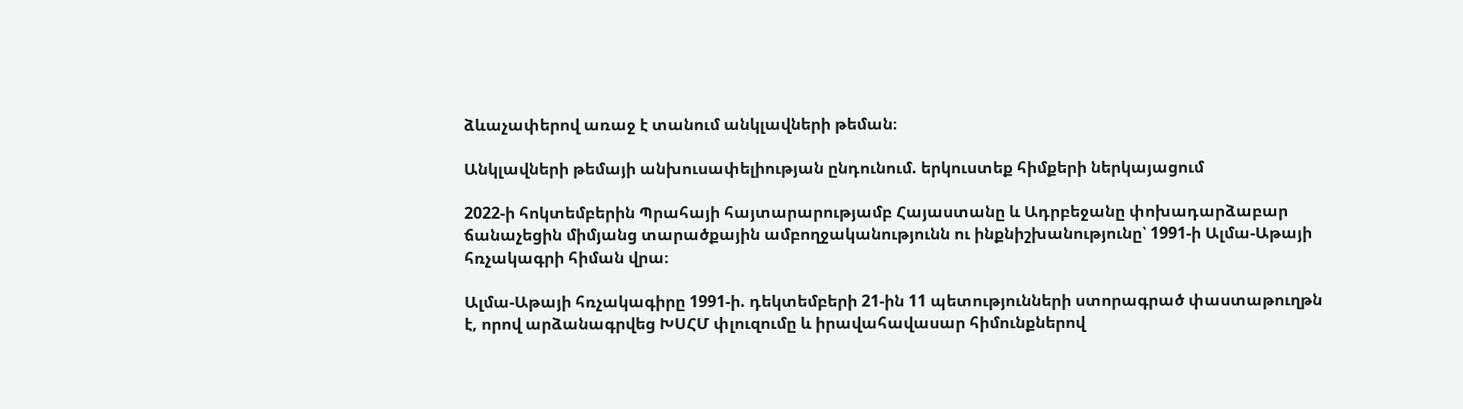ձևաչափերով առաջ է տանում անկլավների թեման։

Անկլավների թեմայի անխուսափելիության ընդունում. երկուստեք հիմքերի ներկայացում

2022-ի հոկտեմբերին Պրահայի հայտարարությամբ Հայաստանը և Ադրբեջանը փոխադարձաբար ճանաչեցին միմյանց տարածքային ամբողջականությունն ու ինքնիշխանությունը՝ 1991-ի Ալմա-Աթայի հռչակագրի հիման վրա։

Ալմա-Աթայի հռչակագիրը 1991-ի. դեկտեմբերի 21-ին 11 պետությունների ստորագրած փաստաթուղթն է, որով արձանագրվեց ԽՍՀՄ փլուզումը և իրավահավասար հիմունքներով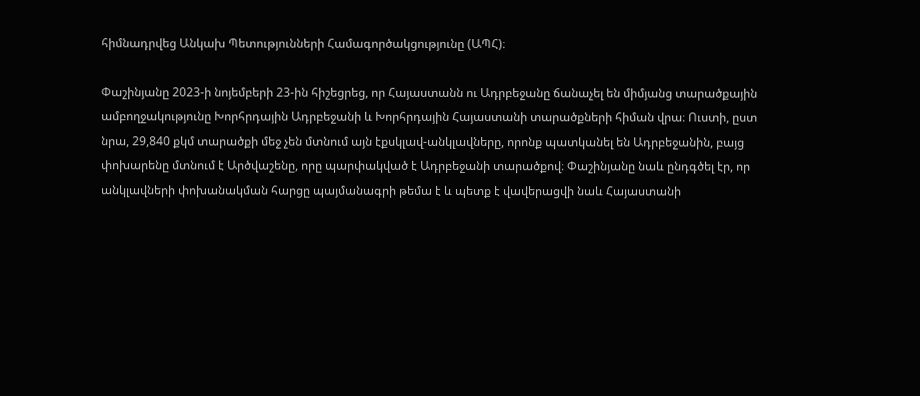հիմնադրվեց Անկախ Պետությունների Համագործակցությունը (ԱՊՀ)։

Փաշինյանը 2023-ի նոյեմբերի 23-ին հիշեցրեց, որ Հայաստանն ու Ադրբեջանը ճանաչել են միմյանց տարածքային ամբողջակությունը Խորհրդային Ադրբեջանի և Խորհրդային Հայաստանի տարածքների հիման վրա։ Ուստի, ըստ նրա, 29,840 քկմ տարածքի մեջ չեն մտնում այն էքսկլավ-անկլավները, որոնք պատկանել են Ադրբեջանին, բայց փոխարենը մտնում է Արծվաշենը, որը պարփակված է Ադրբեջանի տարածքով։ Փաշինյանը նաև ընդգծել էր, որ անկլավների փոխանակման հարցը պայմանագրի թեմա է և պետք է վավերացվի նաև Հայաստանի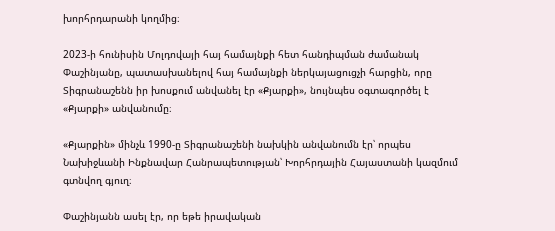խորհրդարանի կողմից։

2023-ի հունիսին Մոլդովայի հայ համայնքի հետ հանդիպման ժամանակ Փաշինյանը, պատասխանելով հայ համայնքի ներկայացուցչի հարցին, որը Տիգրանաշենն իր խոսքում անվանել էր «Քյարքի», նույնպես օգտագործել է «Քյարքի» անվանումը։

«Քյարքին» մինչև 1990-ը Տիգրանաշենի նախկին անվանումն էր՝ որպես Նախիջևանի Ինքնավար Հանրապետության՝ Խորհրդային Հայաստանի կազմում գտնվող գյուղ։

Փաշինյանն ասել էր, որ եթե իրավական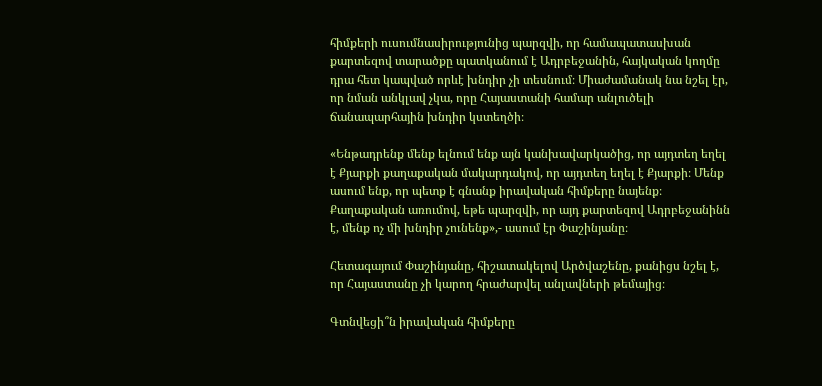հիմքերի ուսումնասիրությունից պարզվի, որ համապատասխան քարտեզով տարածքը պատկանում է Ադրբեջանին, հայկական կողմը դրա հետ կապված որևէ խնդիր չի տեսնում։ Միաժամանակ նա նշել էր, որ նման անկլավ չկա, որը Հայաստանի համար անլուծելի ճանապարհային խնդիր կստեղծի։

«Ենթադրենք մենք ելնում ենք այն կանխավարկածից, որ այդտեղ եղել է Քյարքի քաղաքական մակարդակով, որ այդտեղ եղել է Քյարքի։ Մենք ասում ենք, որ պետք է գնանք իրավական հիմքերը նայենք։ Քաղաքական առումով, եթե պարզվի, որ այդ քարտեզով Ադրբեջանինն է, մենք ոչ մի խնդիր չունենք»,- ասում էր Փաշինյանը։

Հետագայում Փաշինյանը, հիշատակելով Արծվաշենը, քանիցս նշել է, որ Հայաստանը չի կարող հրաժարվել անլավների թեմայից։

Գտնվեցի՞ն իրավական հիմքերը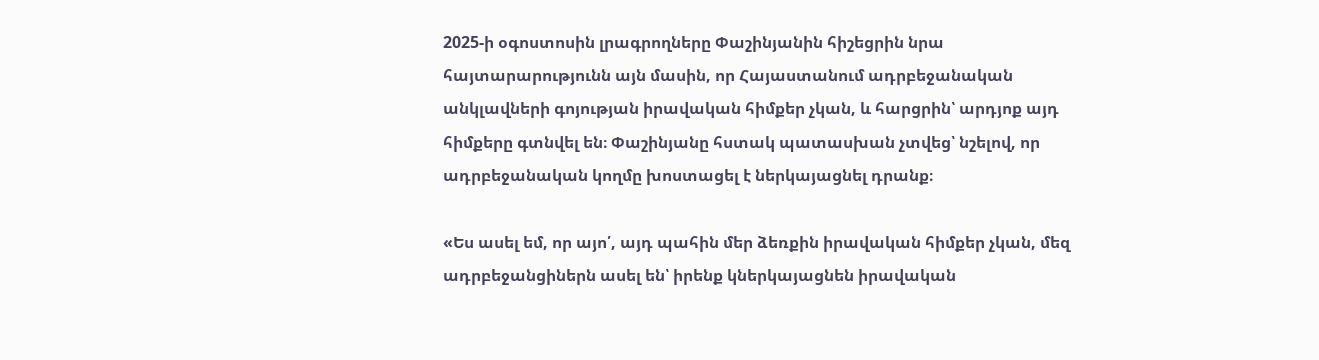2025-ի օգոստոսին լրագրողները Փաշինյանին հիշեցրին նրա հայտարարությունն այն մասին, որ Հայաստանում ադրբեջանական անկլավների գոյության իրավական հիմքեր չկան, և հարցրին՝ արդյոք այդ հիմքերը գտնվել են։ Փաշինյանը հստակ պատասխան չտվեց՝ նշելով, որ ադրբեջանական կողմը խոստացել է ներկայացնել դրանք։

«Ես ասել եմ, որ այո՛, այդ պահին մեր ձեռքին իրավական հիմքեր չկան, մեզ ադրբեջանցիներն ասել են՝ իրենք կներկայացնեն իրավական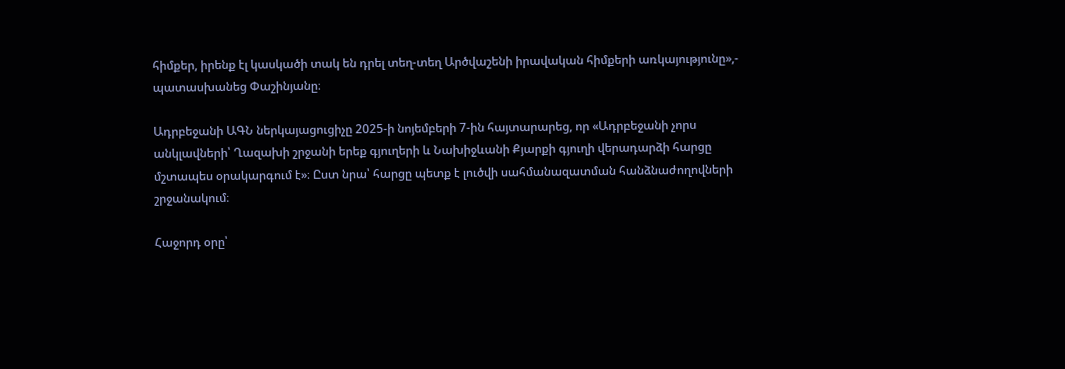հիմքեր, իրենք էլ կասկածի տակ են դրել տեղ-տեղ Արծվաշենի իրավական հիմքերի առկայությունը»,- պատասխանեց Փաշինյանը։

Ադրբեջանի ԱԳՆ ներկայացուցիչը 2025-ի նոյեմբերի 7-ին հայտարարեց, որ «Ադրբեջանի չորս անկլավների՝ Ղազախի շրջանի երեք գյուղերի և Նախիջևանի Քյարքի գյուղի վերադարձի հարցը մշտապես օրակարգում է»։ Ըստ նրա՝ հարցը պետք է լուծվի սահմանազատման հանձնաժողովների շրջանակում։

Հաջորդ օրը՝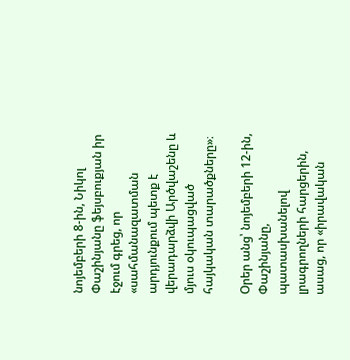նոյեմբերի 8-ին, Նիկոլ Փաշինյանը ֆեյսբուքյան իր էջում գրեց, որ «սահմանազատման արդյունքում պետք է վերադարձվի Արծվաշենը և մյուս օկուպացված հայկական տարածքները»։

Օրեր անց՝ նոյեմբերի 12-ին, Փաշինյանը, պատասխանելով լրագրողների հարցերին, ասաց, որ «իրավական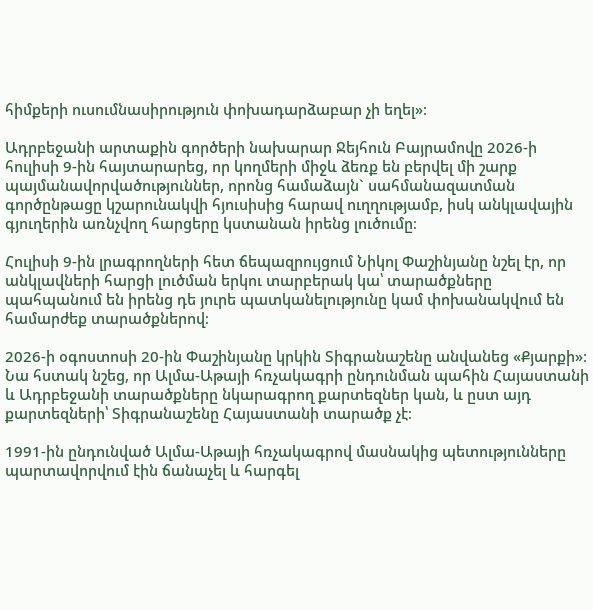հիմքերի ուսումնասիրություն փոխադարձաբար չի եղել»։

Ադրբեջանի արտաքին գործերի նախարար Ջեյհուն Բայրամովը 2026-ի հուլիսի 9-ին հայտարարեց, որ կողմերի միջև ձեռք են բերվել մի շարք պայմանավորվածություններ, որոնց համաձայն` սահմանազատման գործընթացը կշարունակվի հյուսիսից հարավ ուղղությամբ, իսկ անկլավային գյուղերին առնչվող հարցերը կստանան իրենց լուծումը։

Հուլիսի 9-ին լրագրողների հետ ճեպազրույցում Նիկոլ Փաշինյանը նշել էր, որ անկլավների հարցի լուծման երկու տարբերակ կա՝ տարածքները պահպանում են իրենց դե յուրե պատկանելությունը կամ փոխանակվում են համարժեք տարածքներով։

2026-ի օգոստոսի 20-ին Փաշինյանը կրկին Տիգրանաշենը անվանեց «Քյարքի»։ Նա հստակ նշեց, որ Ալմա-Աթայի հռչակագրի ընդունման պահին Հայաստանի և Ադրբեջանի տարածքները նկարագրող քարտեզներ կան, և ըստ այդ քարտեզների՝ Տիգրանաշենը Հայաստանի տարածք չէ։

1991-ին ընդունված Ալմա-Աթայի հռչակագրով մասնակից պետությունները պարտավորվում էին ճանաչել և հարգել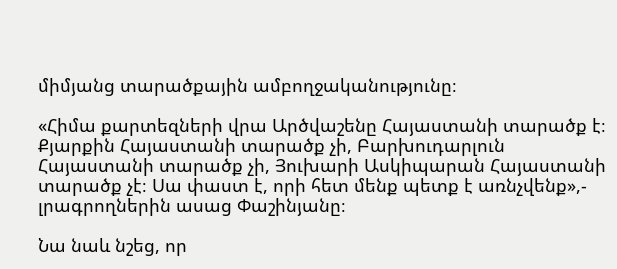միմյանց տարածքային ամբողջականությունը։

«Հիմա քարտեզների վրա Արծվաշենը Հայաստանի տարածք է։ Քյարքին Հայաստանի տարածք չի, Բարխուդարլուն Հայաստանի տարածք չի, Յուխարի Ասկիպարան Հայաստանի տարածք չէ։ Սա փաստ է, որի հետ մենք պետք է առնչվենք»,- լրագրողներին ասաց Փաշինյանը։

Նա նաև նշեց, որ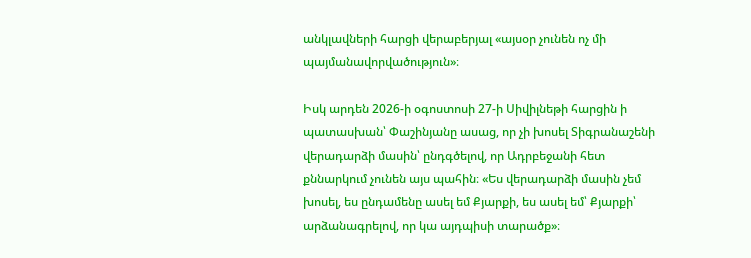անկլավների հարցի վերաբերյալ «այսօր չունեն ոչ մի պայմանավորվածություն»։

Իսկ արդեն 2026-ի օգոստոսի 27-ի Սիվիլնեթի հարցին ի պատասխան՝ Փաշինյանը ասաց, որ չի խոսել Տիգրանաշենի վերադարձի մասին՝ ընդգծելով, որ Ադրբեջանի հետ քննարկում չունեն այս պահին։ «Ես վերադարձի մասին չեմ խոսել, ես ընդամենը ասել եմ Քյարքի, ես ասել եմ՝ Քյարքի՝ արձանագրելով, որ կա այդպիսի տարածք»։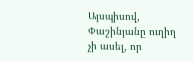Այսպիսով, Փաշինյանը ուղիղ չի ասել, որ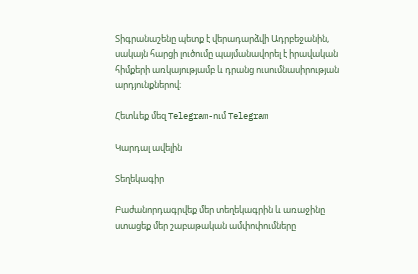Տիգրանաշենը պետք է վերադարձվի Ադրբեջանին, սակայն հարցի լուծումը պայմանավորել է իրավական հիմքերի առկայությամբ և դրանց ուսումնասիրության արդյունքներով։

Հետևեք մեզ Telegram-ում Telegram

Կարդալ ավելին

Տեղեկագիր

Բաժանորդագրվեք մեր տեղեկագրին և առաջինը ստացեք մեր շաբաթական ամփոփումները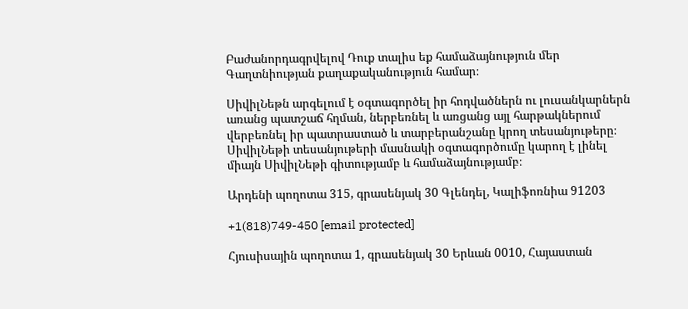Բաժանորդագրվելով Դուք տալիս եք համաձայնություն մեր Գաղտնիության քաղաքականություն համար։

ՍիվիլՆեթն արգելում է օգտագործել իր հոդվածներն ու լուսանկարներն առանց պատշաճ հղման, ներբեռնել և առցանց այլ հարթակներում վերբեռնել իր պատրաստած և տարբերանշանը կրող տեսանյութերը։ ՍիվիլՆեթի տեսանյութերի մասնակի օգտագործումը կարող է լինել միայն ՍիվիլՆեթի գիտությամբ և համաձայնությամբ։

Արդենի պողոտա 315, գրասենյակ 30 Գլենդել, Կալիֆոռնիա 91203

+1(818)749-450 [email protected]

Հյուսիսային պողոտա 1, գրասենյակ 30 Երևան 0010, Հայաստան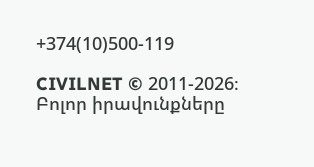+374(10)500-119

CIVILNET © 2011-2026։ Բոլոր իրավունքները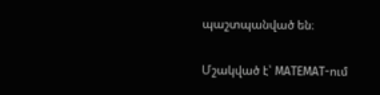պաշտպանված են։

Մշակված է՝ MATEMAT-ում